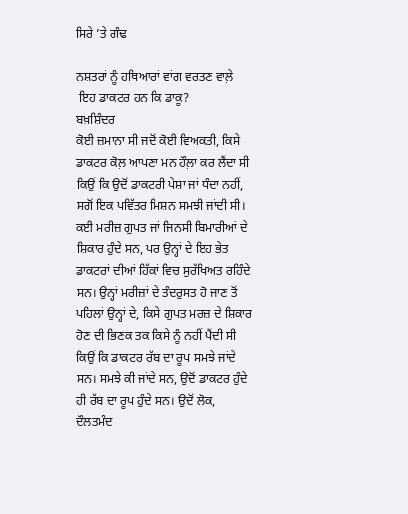ਸਿਰੇ ’ਤੇ ਗੰਢ

ਨਸ਼ਤਰਾਂ ਨੂੰ ਹਥਿਆਰਾਂ ਵਾਂਗ ਵਰਤਣ ਵਾਲ਼ੇ
 ਇਹ ਡਾਕਟਰ ਹਨ ਕਿ ਡਾਕੂ?
ਬਖ਼ਸ਼ਿੰਦਰ
ਕੋਈ ਜ਼ਮਾਨਾ ਸੀ ਜਦੋਂ ਕੋਈ ਵਿਅਕਤੀ, ਕਿਸੇ ਡਾਕਟਰ ਕੋਲ਼ ਆਪਣਾ ਮਨ ਹੌਲ਼ਾ ਕਰ ਲੈਂਦਾ ਸੀ ਕਿਉਂ ਕਿ ਉਦੋਂ ਡਾਕਟਰੀ ਪੇਸ਼ਾ ਜਾਂ ਧੰਦਾ ਨਹੀਂ, ਸਗੋਂ ਇਕ ਪਵਿੱਤਰ ਮਿਸ਼ਨ ਸਮਝੀ ਜਾਂਦੀ ਸੀ। ਕਈ ਮਰੀਜ਼ ਗੁਪਤ ਜਾਂ ਜਿਨਸੀ ਬਿਮਾਰੀਆਂ ਦੇ ਸ਼ਿਕਾਰ ਹੁੰਦੇ ਸਨ, ਪਰ ਉਨ੍ਹਾਂ ਦੇ ਇਹ ਭੇਤ ਡਾਕਟਰਾਂ ਦੀਆਂ ਹਿੱਕਾਂ ਵਿਚ ਸੁਰੱਖਿਅਤ ਰਹਿੰਦੇ ਸਨ। ਉਨ੍ਹਾਂ ਮਰੀਜ਼ਾਂ ਦੇ ਤੰਦਰੁਸਤ ਹੋ ਜਾਣ ਤੋਂ ਪਹਿਲਾਂ ਉਨ੍ਹਾਂ ਦੇ, ਕਿਸੇ ਗੁਪਤ ਮਰਜ਼ ਦੇ ਸ਼ਿਕਾਰ ਹੋਣ ਦੀ ਭਿਣਕ ਤਕ ਕਿਸੇ ਨੂੰ ਨਹੀਂ ਪੈਂਦੀ ਸੀ ਕਿਉਂ ਕਿ ਡਾਕਟਰ ਰੱਬ ਦਾ ਰੂਪ ਸਮਝੇ ਜਾਂਦੇ ਸਨ। ਸਮਝੇ ਕੀ ਜਾਂਦੇ ਸਨ, ਉਦੋਂ ਡਾਕਟਰ ਹੁੰਦੇ ਹੀ ਰੱਬ ਦਾ ਰੂਪ ਹੁੰਦੇ ਸਨ। ਉਦੋਂ ਲੋਕ, ਦੌਲਤਮੰਦ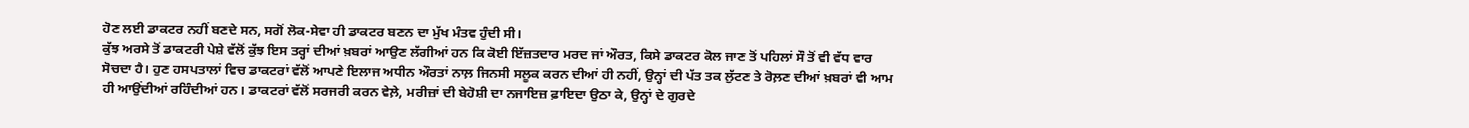ਹੋਣ ਲਈ ਡਾਕਟਰ ਨਹੀਂ ਬਣਦੇ ਸਨ, ਸਗੋਂ ਲੋਕ-ਸੇਵਾ ਹੀ ਡਾਕਟਰ ਬਣਨ ਦਾ ਮੁੱਖ ਮੰਤਵ ਹੁੰਦੀ ਸੀ।
ਕੁੱਝ ਅਰਸੇ ਤੋਂ ਡਾਕਟਰੀ ਪੇਸ਼ੇ ਵੱਲੋਂ ਕੁੱਝ ਇਸ ਤਰ੍ਹਾਂ ਦੀਆਂ ਖ਼ਬਰਾਂ ਆਉਣ ਲੱਗੀਆਂ ਹਨ ਕਿ ਕੋਈ ਇੱਜ਼ਤਦਾਰ ਮਰਦ ਜਾਂ ਔਰਤ, ਕਿਸੇ ਡਾਕਟਰ ਕੋਲ ਜਾਣ ਤੋਂ ਪਹਿਲਾਂ ਸੌ ਤੋਂ ਵੀ ਵੱਧ ਵਾਰ ਸੋਚਦਾ ਹੈ। ਹੁਣ ਹਸਪਤਾਲਾਂ ਵਿਚ ਡਾਕਟਰਾਂ ਵੱਲੋਂ ਆਪਣੇ ਇਲਾਜ ਅਧੀਨ ਔਰਤਾਂ ਨਾਲ਼ ਜਿਨਸੀ ਸਲੂਕ ਕਰਨ ਦੀਆਂ ਹੀ ਨਹੀਂ, ਉਨ੍ਹਾਂ ਦੀ ਪੱਤ ਤਕ ਲੁੱਟਣ ਤੇ ਰੋਲ਼ਣ ਦੀਆਂ ਖ਼ਬਰਾਂ ਵੀ ਆਮ ਹੀ ਆਉਂਦੀਆਂ ਰਹਿੰਦੀਆਂ ਹਨ। ਡਾਕਟਰਾਂ ਵੱਲੋਂ ਸਰਜਰੀ ਕਰਨ ਵੇਲ਼ੇ, ਮਰੀਜ਼ਾਂ ਦੀ ਬੇਹੋਸ਼ੀ ਦਾ ਨਜਾਇਜ਼ ਫ਼ਾਇਦਾ ਉਠਾ ਕੇ, ਉਨ੍ਹਾਂ ਦੇ ਗੁਰਦੇ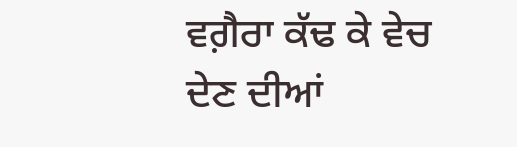ਵਗ਼ੈਰਾ ਕੱਢ ਕੇ ਵੇਚ ਦੇਣ ਦੀਆਂ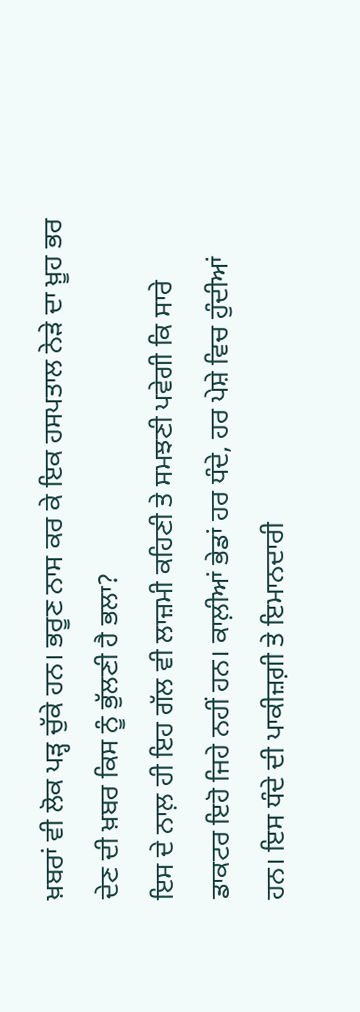ਖ਼ਬਰਾਂ ਵੀ ਲੋਕ ਪੜ੍ਹ ਚੁੱਕੇ ਹਨ। ਭਰੂਣ ਨਾਸ ਕਰ ਕੇ ਇਕ ਹਸਪਤਾਲ ਨੇੜੇ ਦਾ ਖ਼ੂਹ ਭਰ ਦੇਣ ਦੀ ਖ਼ਬਰ ਕਿਸ ਨੂੰ ਭੁੱਲਣੀ ਹੈ ਭਲਾ?
ਇਸ ਦੇ ਨਾਲ਼ ਹੀ ਇਹ ਗੱਲ ਵੀ ਲਾਜ਼ਮੀ ਕਹਿਣੀ ਤੇ ਸਮਝਣੀ ਪਵੇਗੀ ਕਿ ਸਾਰੇ ਡਾਕਟਰ ਇਹੋ ਜਿਹੇ ਨਹੀਂ ਹਨ। ਕਾਲ਼ੀਆਂ ਭੇਡਾਂ ਹਰ ਧੰਦੇ, ਹਰ ਪੇਸ਼ੇ ਵਿਚ ਹੁੰਦੀਆਂ ਹਨ। ਇਸ ਧੰਦੇ ਦੀ ਪਾਕੀਜ਼ਗ਼ੀ ਤੇ ਇਮਾਨਦਾਰੀ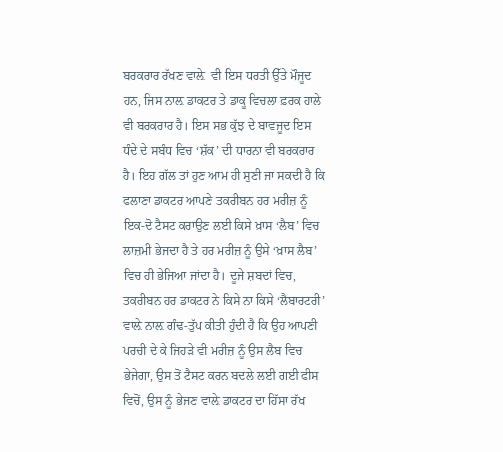ਬਰਕਰਾਰ ਰੱਖਣ ਵਾਲ਼ੇ  ਵੀ ਇਸ ਧਰਤੀ ਉੱਤੇ ਮੌਜੂਦ ਹਨ, ਜਿਸ ਨਾਲ਼ ਡਾਕਟਰ ਤੇ ਡਾਕੂ ਵਿਚਲਾ ਫ਼ਰਕ ਹਾਲੇ ਵੀ ਬਰਕਰਾਰ ਹੈ। ਇਸ ਸਭ ਕੁੱਝ ਦੇ ਬਾਵਜੂਦ ਇਸ ਧੰਦੇ ਦੇ ਸਬੰਧ ਵਿਚ ‘ਸ਼ੱਕ’ ਦੀ ਧਾਰਨਾ ਵੀ ਬਰਕਰਾਰ ਹੈ। ਇਹ ਗੱਲ ਤਾਂ ਹੁਣ ਆਮ ਹੀ ਸੁਣੀ ਜਾ ਸਕਦੀ ਹੈ ਕਿ ਫਲਾਣਾ ਡਾਕਟਰ ਆਪਣੇ ਤਕਰੀਬਨ ਹਰ ਮਰੀਜ਼ ਨੂੰ ਇਕ-ਦੋ ਟੈਸਟ ਕਰਾਉਣ ਲਈ ਕਿਸੇ ਖ਼ਾਸ ‘ਲੈਬ’ ਵਿਚ ਲਾਜ਼ਮੀ ਭੇਜਦਾ ਹੈ ਤੇ ਹਰ ਮਰੀਜ਼ ਨੂੰ ਉਸੇ ‘ਖ਼ਾਸ ਲੈਬ’ ਵਿਚ ਹੀ ਭੇਜਿਆ ਜਾਂਦਾ ਹੈ। ਦੂਜੇ ਸ਼ਬਦਾਂ ਵਿਚ, ਤਕਰੀਬਨ ਹਰ ਡਾਕਟਰ ਨੇ ਕਿਸੇ ਨਾ ਕਿਸੇ ‘ਲੈਬਾਰਟਰੀ’ ਵਾਲ਼ੇ ਨਾਲ਼ ਗੰਢ-ਤੁੱਪ ਕੀਤੀ ਹੁੰਦੀ ਹੈ ਕਿ ਉਹ ਆਪਣੀ ਪਰਚੀ ਦੇ ਕੇ ਜਿਹੜੇ ਵੀ ਮਰੀਜ਼ ਨੂੰ ਉਸ ਲੈਬ ਵਿਚ ਭੇਜੇਗਾ, ਉਸ ਤੋਂ ਟੈਸਟ ਕਰਨ ਬਦਲੇ ਲਈ ਗਈ ਫੀਸ ਵਿਚੋਂ, ਉਸ ਨੂੰ ਭੇਜਣ ਵਾਲ਼ੇ ਡਾਕਟਰ ਦਾ ਹਿੱਸਾ ਰੱਖ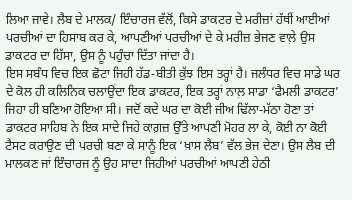ਲਿਆ ਜਾਵੇ। ਲੈਬ ਦੇ ਮਾਲਕ/ ਇੰਚਾਰਜ ਵੱਲੋਂ, ਕਿਸੇ ਡਾਕਟਰ ਦੇ ਮਰੀਜ਼ਾਂ ਹੱਥੀਂ ਆਈਆਂ ਪਰਚੀਆਂ ਦਾ ਹਿਸਾਬ ਕਰ ਕੇ, ਆਪਣੀਆਂ ਪਰਚੀਆਂ ਦੇ ਕੇ ਮਰੀਜ਼ ਭੇਜਣ ਵਾਲ਼ੇ ਉਸ ਡਾਕਟਰ ਦਾ ਹਿੱਸਾ, ਉਸ ਨੂੰ ਪਹੁੰਚਾ ਦਿੱਤਾ ਜਾਂਦਾ ਹੈ।
ਇਸ ਸਬੰਧ ਵਿਚ ਇਕ ਛੋਟਾ ਜਿਹੀ ਹੱਡ-ਬੀਤੀ ਕੁੱਝ ਇਸ ਤਰ੍ਹਾਂ ਹੈ। ਜਲੰਧਰ ਵਿਚ ਸਾਡੇ ਘਰ ਦੇ ਕੋਲ ਹੀ ਕਲਿਨਿਕ ਚਲਾਉਂਦਾ ਇਕ ਡਾਕਟਰ, ਇਕ ਤਰ੍ਹਾਂ ਨਾਲ਼ ਸਾਡਾ ‘ਫੈਮਲੀ ਡਾਕਟਰ’ ਜਿਹਾ ਹੀ ਬਣਿਆ ਹੋਇਆ ਸੀ। ਜਦੋਂ ਕਦੇ ਘਰ ਦਾ ਕੋਈ ਜੀਅ ਢਿੱਲਾ-ਮੱਠਾ ਹੋਣਾ ਤਾਂ ਡਾਕਟਰ ਸਾਹਿਬ ਨੇ ਇਕ ਸਾਦੇ ਜਿਹੇ ਕਾਗ਼ਜ਼ ਉੱਤੇ ਆਪਣੀ ਮੋਹਰ ਲਾ ਕੇ, ਕੋਈ ਨਾ ਕੋਈ ਟੈਸਟ ਕਰਾਉਣ ਦੀ ਪਰਚੀ ਬਣਾ ਕੇ ਸਾਨੂੰ ਇਕ ‘ਖ਼ਾਸ ਲੈਬ’ ਵੱਲ ਭੇਜ ਦੇਣਾ। ਉਸ ਲੈਬ ਦੀ ਮਾਲਕਣ ਜਾਂ ਇੰਚਾਰਜ ਨੂੰ ਉਹ ਸਾਦਾ ਜਿਹੀਆਂ ਪਰਚੀਆਂ ਆਪਣੀ ਹੇਠੀ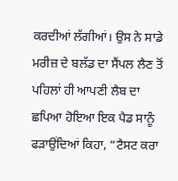ਕਰਦੀਆਂ ਲੱਗੀਆਂ। ਉਸ ਨੇ ਸਾਡੇ ਮਰੀਜ਼ ਦੇ ਬਲੱਡ ਦਾ ਸੈਂਪਲ ਲੈਣ ਤੋਂ ਪਹਿਲਾਂ ਹੀ ਆਪਣੀ ਲੈਬ ਦਾ ਛਪਿਆ ਹੋਇਆ ਇਕ ਪੈਡ ਸਾਨੂੰ ਫੜਾਉਂਦਿਆਂ ਕਿਹਾ, “ਟੈਸਟ ਕਰਾ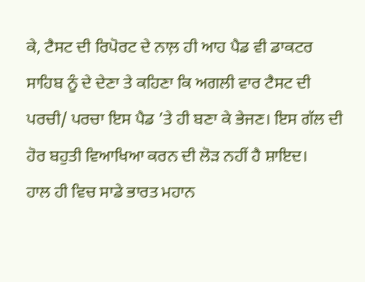ਕੇ, ਟੈਸਟ ਦੀ ਰਿਪੋਰਟ ਦੇ ਨਾਲ਼ ਹੀ ਆਹ ਪੈਡ ਵੀ ਡਾਕਟਰ ਸਾਹਿਬ ਨੂੰ ਦੇ ਦੇਣਾ ਤੇ ਕਹਿਣਾ ਕਿ ਅਗਲੀ ਵਾਰ ਟੈਸਟ ਦੀ ਪਰਚੀ/ ਪਰਚਾ ਇਸ ਪੈਡ ’ਤੇ ਹੀ ਬਣਾ ਕੇ ਭੇਜਣ। ਇਸ ਗੱਲ ਦੀ ਹੋਰ ਬਹੁਤੀ ਵਿਆਖਿਆ ਕਰਨ ਦੀ ਲੋੜ ਨਹੀਂ ਹੈ ਸ਼ਾਇਦ।
ਹਾਲ ਹੀ ਵਿਚ ਸਾਡੇ ਭਾਰਤ ਮਹਾਨ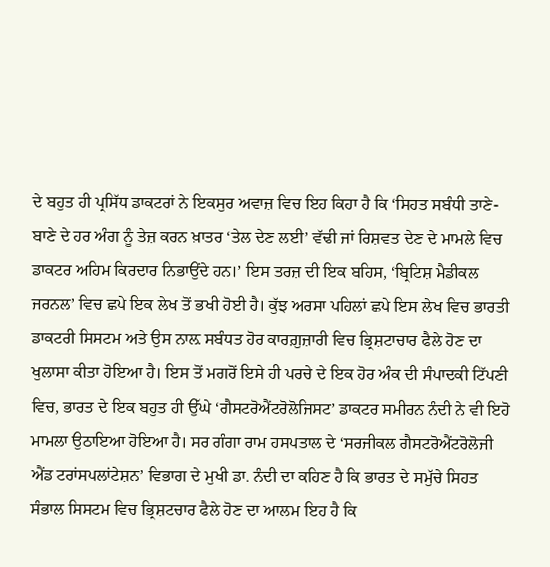ਦੇ ਬਹੁਤ ਹੀ ਪ੍ਰਸਿੱਧ ਡਾਕਟਰਾਂ ਨੇ ਇਕਸੁਰ ਅਵਾਜ਼ ਵਿਚ ਇਹ ਕਿਹਾ ਹੈ ਕਿ ‘ਸਿਹਤ ਸਬੰਧੀ ਤਾਣੇ-ਬਾਣੇ ਦੇ ਹਰ ਅੰਗ ਨੂੰ ਤੇਜ਼ ਕਰਨ ਖ਼ਾਤਰ ‘ਤੇਲ ਦੇਣ ਲਈ’ ਵੱਢੀ ਜਾਂ ਰਿਸ਼ਵਤ ਦੇਣ ਦੇ ਮਾਮਲੇ ਵਿਚ ਡਾਕਟਰ ਅਹਿਮ ਕਿਰਦਾਰ ਨਿਭਾਉਂਦੇ ਹਨ।’ ਇਸ ਤਰਜ਼ ਦੀ ਇਕ ਬਹਿਸ, ‘ਬ੍ਰਿਟਿਸ਼ ਮੈਡੀਕਲ ਜਰਨਲ’ ਵਿਚ ਛਪੇ ਇਕ ਲੇਖ ਤੋਂ ਭਖੀ ਹੋਈ ਹੈ। ਕੁੱਝ ਅਰਸਾ ਪਹਿਲਾਂ ਛਪੇ ਇਸ ਲੇਖ ਵਿਚ ਭਾਰਤੀ ਡਾਕਟਰੀ ਸਿਸਟਮ ਅਤੇ ਉਸ ਨਾਲ਼ ਸਬੰਧਤ ਹੋਰ ਕਾਰਗ਼ੁਜ਼ਾਰੀ ਵਿਚ ਭ੍ਰਿਸ਼ਟਾਚਾਰ ਫੈਲੇ ਹੋਣ ਦਾ ਖੁਲਾਸਾ ਕੀਤਾ ਹੋਇਆ ਹੈ। ਇਸ ਤੋਂ ਮਗਰੋਂ ਇਸੇ ਹੀ ਪਰਚੇ ਦੇ ਇਕ ਹੋਰ ਅੰਕ ਦੀ ਸੰਪਾਦਕੀ ਟਿੱਪਣੀ ਵਿਚ, ਭਾਰਤ ਦੇ ਇਕ ਬਹੁਤ ਹੀ ਉੱਘੇ ‘ਗੈਸਟਰੋਐਂਟਰੋਲੋਜਿਸਟ’ ਡਾਕਟਰ ਸਮੀਰਨ ਨੰਦੀ ਨੇ ਵੀ ਇਹੋ ਮਾਮਲਾ ਉਠਾਇਆ ਹੋਇਆ ਹੈ। ਸਰ ਗੰਗਾ ਰਾਮ ਹਸਪਤਾਲ ਦੇ ‘ਸਰਜੀਕਲ ਗੈਸਟਰੋਐਂਟਰੋਲੋਜੀ ਐਂਡ ਟਰਾਂਸਪਲਾਂਟੇਸ਼ਨ’ ਵਿਭਾਗ ਦੇ ਮੁਖੀ ਡਾ. ਨੰਦੀ ਦਾ ਕਹਿਣ ਹੈ ਕਿ ਭਾਰਤ ਦੇ ਸਮੁੱਚੇ ਸਿਹਤ ਸੰਭਾਲ ਸਿਸਟਮ ਵਿਚ ਭ੍ਰਿਸ਼ਟਚਾਰ ਫੈਲੇ ਹੋਣ ਦਾ ਆਲਮ ਇਹ ਹੈ ਕਿ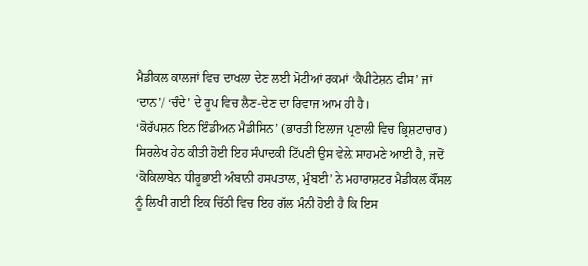ਮੈਡੀਕਲ ਕਾਲਜਾਂ ਵਿਚ ਦਾਖਲਾ ਦੇਣ ਲਈ ਮੋਟੀਆਂ ਰਕਮਾਂ ‘ਕੈਪੀਟੇਸ਼ਨ ਫੀਸ’ ਜਾਂ ‘ਦਾਨ’/ ‘ਚੰਦੇ’ ਦੇ ਰੂਪ ਵਿਚ ਲੈਣ-ਦੇਣ ਦਾ ਰਿਵਾਜ ਆਮ ਹੀ ਹੈ।
‘ਕੋਰੱਪਸ਼ਨ ਇਨ ਇੰਡੀਅਨ ਮੈਡੀਸਿਨ’ (ਭਾਰਤੀ ਇਲਾਜ ਪ੍ਰਣਾਲੀ ਵਿਚ ਭ੍ਰਿਸ਼ਟਾਚਾਰ) ਸਿਰਲੇਖ ਹੇਠ ਕੀਤੀ ਹੋਈ ਇਹ ਸੰਪਾਦਕੀ ਟਿੱਪਣੀ ਉਸ ਵੇਲ਼ੇ ਸਾਹਮਣੇ ਆਈ ਹੈ, ਜਦੋਂ  ‘ਕੋਕਿਲਾਬੇਨ ਧੀਰੂਭਾਈ ਅੰਬਾਨੀ ਹਸਪਤਾਲ, ਮੁੰਬਈ’ ਨੇ ਮਹਾਰਾਸ਼ਟਰ ਮੈਡੀਕਲ ਕੌਂਸਲ ਨੂੰ ਲਿਖੀ ਗਈ ਇਕ ਚਿੱਠੀ ਵਿਚ ਇਹ ਗੱਲ ਮੰਨੀ ਹੋਈ ਹੈ ਕਿ ਇਸ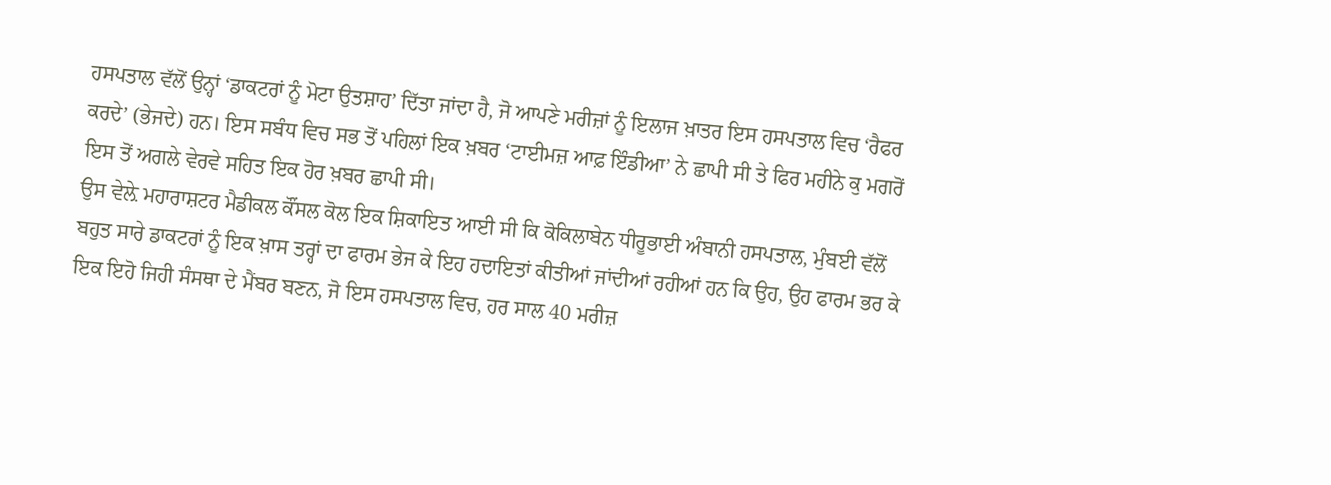ਹਸਪਤਾਲ ਵੱਲੋਂ ਉਨ੍ਹਾਂ ‘ਡਾਕਟਰਾਂ ਨੂੰ ਮੋਟਾ ਉਤਸ਼ਾਹ’ ਦਿੱਤਾ ਜਾਂਦਾ ਹੈ, ਜੋ ਆਪਣੇ ਮਰੀਜ਼ਾਂ ਨੂੰ ਇਲਾਜ ਖ਼ਾਤਰ ਇਸ ਹਸਪਤਾਲ ਵਿਚ ‘ਰੈਫਰ ਕਰਦੇ’ (ਭੇਜਦੇ) ਹਨ। ਇਸ ਸਬੰਧ ਵਿਚ ਸਭ ਤੋਂ ਪਹਿਲਾਂ ਇਕ ਖ਼ਬਰ ‘ਟਾਈਮਜ਼ ਆਫ਼ ਇੰਡੀਆ’ ਨੇ ਛਾਪੀ ਸੀ ਤੇ ਫਿਰ ਮਹੀਨੇ ਕੁ ਮਗਰੋਂ ਇਸ ਤੋਂ ਅਗਲੇ ਵੇਰਵੇ ਸਹਿਤ ਇਕ ਹੋਰ ਖ਼ਬਰ ਛਾਪੀ ਸੀ।
ਉਸ ਵੇਲ਼ੇ ਮਹਾਰਾਸ਼ਟਰ ਮੈਡੀਕਲ ਕੌਂਸਲ ਕੋਲ ਇਕ ਸ਼ਿਕਾਇਤ ਆਈ ਸੀ ਕਿ ਕੋਕਿਲਾਬੇਨ ਧੀਰੂਭਾਈ ਅੰਬਾਨੀ ਹਸਪਤਾਲ, ਮੁੰਬਈ ਵੱਲੋਂ ਬਹੁਤ ਸਾਰੇ ਡਾਕਟਰਾਂ ਨੂੰ ਇਕ ਖ਼ਾਸ ਤਰ੍ਹਾਂ ਦਾ ਫਾਰਮ ਭੇਜ ਕੇ ਇਹ ਹਦਾਇਤਾਂ ਕੀਤੀਆਂ ਜਾਂਦੀਆਂ ਰਹੀਆਂ ਹਨ ਕਿ ਉਹ, ਉਹ ਫਾਰਮ ਭਰ ਕੇ ਇਕ ਇਹੋ ਜਿਹੀ ਸੰਸਥਾ ਦੇ ਮੈਂਬਰ ਬਣਨ, ਜੋ ਇਸ ਹਸਪਤਾਲ ਵਿਚ, ਹਰ ਸਾਲ 40 ਮਰੀਜ਼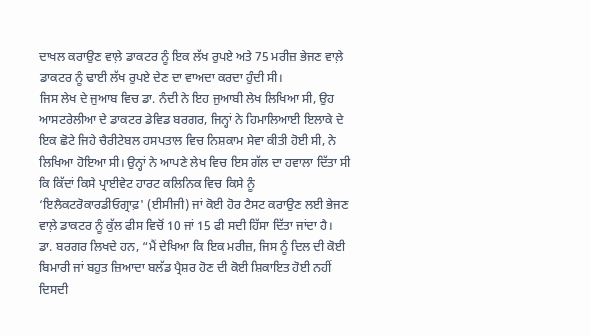ਦਾਖਲ ਕਰਾਉਣ ਵਾਲ਼ੇ ਡਾਕਟਰ ਨੂੰ ਇਕ ਲੱਖ ਰੁਪਏ ਅਤੇ 75 ਮਰੀਜ਼ ਭੇਜਣ ਵਾਲ਼ੇ ਡਾਕਟਰ ਨੂੰ ਢਾਈ ਲੱਖ ਰੁਪਏ ਦੇਣ ਦਾ ਵਾਅਦਾ ਕਰਦਾ ਹੁੰਦੀ ਸੀ।
ਜਿਸ ਲੇਖ ਦੇ ਜੁਆਬ ਵਿਚ ਡਾ. ਨੰਦੀ ਨੇ ਇਹ ਜੁਆਬੀ ਲੇਖ ਲਿਖਿਆ ਸੀ, ਉਹ ਆਸਟਰੇਲੀਆ ਦੇ ਡਾਕਟਰ ਡੇਵਿਡ ਬਰਗਰ, ਜਿਨ੍ਹਾਂ ਨੇ ਹਿਮਾਲਿਆਈ ਇਲਾਕੇ ਦੇ ਇਕ ਛੋਟੇ ਜਿਹੇ ਚੈਰੀਟੇਬਲ ਹਸਪਤਾਲ ਵਿਚ ਨਿਸ਼ਕਾਮ ਸੇਵਾ ਕੀਤੀ ਹੋਈ ਸੀ, ਨੇ ਲਿਖਿਆ ਹੋਇਆ ਸੀ। ਉਨ੍ਹਾਂ ਨੇ ਆਪਣੇ ਲੇਖ ਵਿਚ ਇਸ ਗੱਲ ਦਾ ਹਵਾਲਾ ਦਿੱਤਾ ਸੀ ਕਿ ਕਿੱਦਾਂ ਕਿਸੇ ਪ੍ਰਾਈਵੇਟ ਹਾਰਟ ਕਲਿਨਿਕ ਵਿਚ ਕਿਸੇ ਨੂੰ ‘ਇਲੈਕਟਰੋਕਾਰਡੀਓਗ੍ਰਾਫ਼' (ਈਸੀਜੀ) ਜਾਂ ਕੋਈ ਹੋਰ ਟੈਸਟ ਕਰਾਉਣ ਲਈ ਭੇਜਣ ਵਾਲ਼ੇ ਡਾਕਟਰ ਨੂੰ ਕੁੱਲ ਫੀਸ ਵਿਚੋਂ 10 ਜਾਂ 15 ਫੀ ਸਦੀ ਹਿੱਸਾ ਦਿੱਤਾ ਜਾਂਦਾ ਹੈ।
ਡਾ. ਬਰਗਰ ਲਿਖਦੇ ਹਨ, “ਮੈਂ ਦੇਖਿਆ ਕਿ ਇਕ ਮਰੀਜ਼, ਜਿਸ ਨੂੰ ਦਿਲ ਦੀ ਕੋਈ ਬਿਮਾਰੀ ਜਾਂ ਬਹੁਤ ਜ਼ਿਆਦਾ ਬਲੱਡ ਪ੍ਰੈਸ਼ਰ ਹੋਣ ਦੀ ਕੋਈ ਸ਼ਿਕਾਇਤ ਹੋਈ ਨਹੀਂ ਦਿਸਦੀ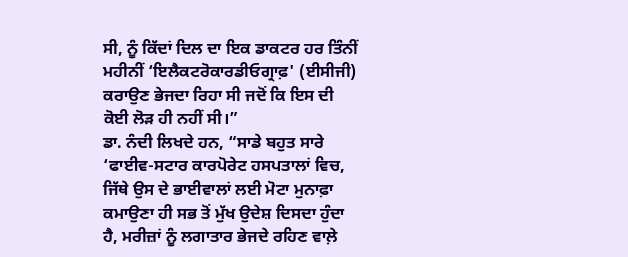ਸੀ, ਨੂੰ ਕਿੱਦਾਂ ਦਿਲ ਦਾ ਇਕ ਡਾਕਟਰ ਹਰ ਤਿੰਨੀਂ ਮਹੀਨੀਂ ‘ਇਲੈਕਟਰੋਕਾਰਡੀਓਗ੍ਰਾਫ਼' (ਈਸੀਜੀ) ਕਰਾਉਣ ਭੇਜਦਾ ਰਿਹਾ ਸੀ ਜਦੋਂ ਕਿ ਇਸ ਦੀ ਕੋਈ ਲੋੜ ਹੀ ਨਹੀਂ ਸੀ।”
ਡਾ. ਨੰਦੀ ਲਿਖਦੇ ਹਨ, “ਸਾਡੇ ਬਹੁਤ ਸਾਰੇ ‘ਫਾਈਵ-ਸਟਾਰ ਕਾਰਪੋਰੇਟ ਹਸਪਤਾਲਾਂ ਵਿਚ, ਜਿੱਥੇ ਉਸ ਦੇ ਭਾਈਵਾਲਾਂ ਲਈ ਮੋਟਾ ਮੁਨਾਫ਼ਾ ਕਮਾਉਣਾ ਹੀ ਸਭ ਤੋਂ ਮੁੱਖ ਉਦੇਸ਼ ਦਿਸਦਾ ਹੁੰਦਾ ਹੈ, ਮਰੀਜ਼ਾਂ ਨੂੰ ਲਗਾਤਾਰ ਭੇਜਦੇ ਰਹਿਣ ਵਾਲ਼ੇ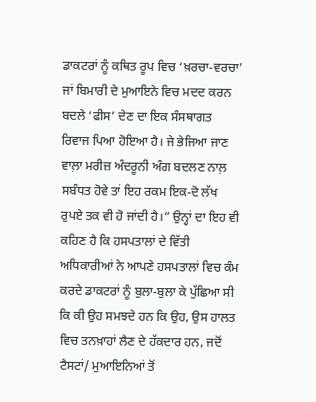ਡਾਕਟਰਾਂ ਨੂੰ ਕਥਿਤ ਰੂਪ ਵਿਚ ‘ਖ਼ਰਚਾ-ਵਰਚਾ’ ਜਾਂ ਬਿਮਾਰੀ ਦੇ ਮੁਆਇਨੇ ਵਿਚ ਮਦਦ ਕਰਨ ਬਦਲੇ ‘ਫੀਸ’ ਦੇਣ ਦਾ ਇਕ ਸੰਸਥਾਗਤ ਰਿਵਾਜ ਪਿਆ ਹੋਇਆ ਹੈ। ਜੇ ਭੇਜਿਆ ਜਾਣ ਵਾਲ਼ਾ ਮਰੀਜ਼ ਅੰਦਰੂਨੀ ਅੰਗ ਬਦਲਣ ਨਾਲ਼ ਸਬੰਧਤ ਹੋਵੇ ਤਾਂ ਇਹ ਰਕਮ ਇਕ-ਦੋ ਲੱਖ ਰੁਪਏ ਤਕ ਵੀ ਹੋ ਜਾਂਦੀ ਹੈ।” ਉਨ੍ਹਾਂ ਦਾ ਇਹ ਵੀ ਕਹਿਣ ਹੈ ਕਿ ਹਸਪਤਾਲਾਂ ਦੇ ਵਿੱਤੀ ਅਧਿਕਾਰੀਆਂ ਨੇ ਆਪਣੇ ਹਸਪਤਾਲਾਂ ਵਿਚ ਕੰਮ ਕਰਦੇ ਡਾਕਟਰਾਂ ਨੂੰ ਬੁਲਾ-ਬੁਲਾ ਕੇ ਪੁੱਛਿਆ ਸੀ ਕਿ ਕੀ ਉਹ ਸਮਝਦੇ ਹਨ ਕਿ ਉਹ, ਉਸ ਹਾਲਤ ਵਿਚ ਤਨਖ਼ਾਹਾਂ ਲੈਣ ਦੇ ਹੱਕਦਾਰ ਹਨ, ਜਦੋਂ ਟੈਸਟਾਂ/ ਮੁਆਇਨਿਆਂ ਤੋਂ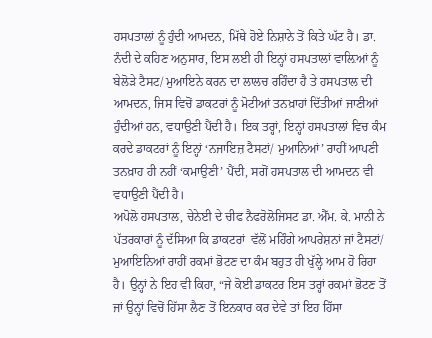ਹਸਪਤਾਲਾਂ ਨੂੰ ਹੁੰਦੀ ਆਮਦਨ, ਮਿੱਥੇ ਹੋਏ ਨਿਸ਼ਾਨੇ ਤੋਂ ਕਿਤੇ ਘੱਟ ਹੈ। ਡਾ. ਨੰਦੀ ਦੇ ਕਹਿਣ ਅਨੁਸਾਰ, ਇਸ ਲਈ ਹੀ ਇਨ੍ਹਾਂ ਹਸਪਤਾਲਾਂ ਵਾਲ਼ਿਆਂ ਨੂੰ ਬੇਲੋੜੇ ਟੈਸਟ/ ਮੁਆਇਨੇ ਕਰਨ ਦਾ ਲਾਲਚ ਰਹਿੰਦਾ ਹੈ ਤੇ ਹਸਪਤਾਲ ਦੀ ਆਮਦਨ, ਜਿਸ ਵਿਚੋਂ ਡਾਕਟਰਾਂ ਨੂੰ ਮੋਟੀਆਂ ਤਨਖ਼ਾਹਾਂ ਦਿੱਤੀਆਂ ਜਾਣੀਆਂ ਹੁੰਦੀਆਂ ਹਨ, ਵਧਾਉਣੀ ਪੈਂਦੀ ਹੈ। ਇਕ ਤਰ੍ਹਾਂ, ਇਨ੍ਹਾਂ ਹਸਪਤਾਲਾਂ ਵਿਚ ਕੰਮ ਕਰਦੇ ਡਾਕਟਰਾਂ ਨੂੰ ਇਨ੍ਹਾਂ ‘ਨਜਾਇਜ਼ ਟੈਸਟਾਂ/ ਮੁਆਨਿਆਂ’ ਰਾਹੀਂ ਆਪਣੀ ਤਨਖ਼ਾਹ ਹੀ ਨਹੀਂ ‘ਕਮਾਉਣੀ’ ਪੈਂਦੀ, ਸਗੋਂ ਹਸਪਤਾਲ ਦੀ ਆਮਦਨ ਵੀ ਵਧਾਉਣੀ ਪੈਂਦੀ ਹੈ।
ਅਪੋਲੋ ਹਸਪਤਾਲ, ਚੇਨੇਈ ਦੇ ਚੀਫ ਨੈਫਰੋਲੋਜਿਸਟ ਡਾ. ਐੱਮ. ਕੇ. ਮਾਨੀ ਨੇ ਪੱਤਰਕਾਰਾਂ ਨੂੰ ਦੱਸਿਆ ਕਿ ਡਾਕਟਰਾਂ  ਵੱਲੋਂ ਮਹਿੰਗੇ ਆਪਰੇਸ਼ਨਾਂ ਜਾਂ ਟੈਸਟਾਂ/ ਮੁਆਇਨਿਆਂ ਰਾਹੀਂ ਰਕਮਾਂ ਭੋਟਣ ਦਾ ਕੰਮ ਬਹੁਤ ਹੀ ਖੁੱਲ੍ਹੇ ਆਮ ਹੋ ਰਿਹਾ ਹੈ। ਉਨ੍ਹਾਂ ਨੇ ਇਹ ਵੀ ਕਿਹਾ, “ਜੇ ਕੋਈ ਡਾਕਟਰ ਇਸ ਤਰ੍ਹਾਂ ਰਕਮਾਂ ਭੋਟਣ ਤੋਂ ਜਾਂ ਉਨ੍ਹਾਂ ਵਿਚੋਂ ਹਿੱਸਾ ਲੈਣ ਤੋਂ ਇਨਕਾਰ ਕਰ ਦੇਵੇ ਤਾਂ ਇਹ ਹਿੱਸਾ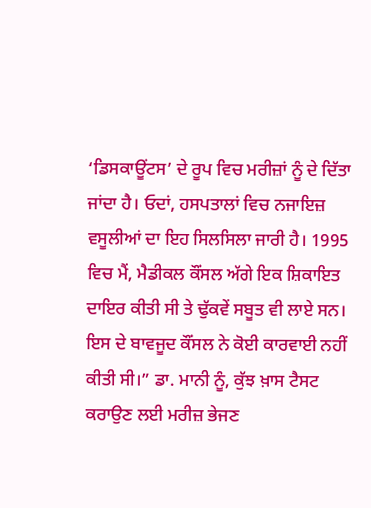‘ਡਿਸਕਾਊਂਟਸ’ ਦੇ ਰੂਪ ਵਿਚ ਮਰੀਜ਼ਾਂ ਨੂੰ ਦੇ ਦਿੱਤਾ ਜਾਂਦਾ ਹੈ। ਓਦਾਂ, ਹਸਪਤਾਲਾਂ ਵਿਚ ਨਜਾਇਜ਼ ਵਸੂਲੀਆਂ ਦਾ ਇਹ ਸਿਲਸਿਲਾ ਜਾਰੀ ਹੈ। 1995 ਵਿਚ ਮੈਂ, ਮੈਡੀਕਲ ਕੌਂਸਲ ਅੱਗੇ ਇਕ ਸ਼ਿਕਾਇਤ ਦਾਇਰ ਕੀਤੀ ਸੀ ਤੇ ਢੁੱਕਵੇਂ ਸਬੂਤ ਵੀ ਲਾਏ ਸਨ। ਇਸ ਦੇ ਬਾਵਜੂਦ ਕੌਂਸਲ ਨੇ ਕੋਈ ਕਾਰਵਾਈ ਨਹੀਂ ਕੀਤੀ ਸੀ।” ਡਾ. ਮਾਨੀ ਨੂੰ, ਕੁੱਝ ਖ਼ਾਸ ਟੈਸਟ ਕਰਾਉਣ ਲਈ ਮਰੀਜ਼ ਭੇਜਣ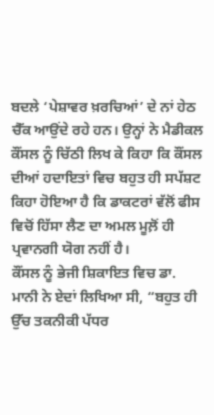ਬਦਲੇ ‘ਪੇਸ਼ਾਵਰ ਖ਼ਰਚਿਆਂ’ ਦੇ ਨਾਂ ਹੇਠ ਚੈੱਕ ਆਉਂਦੇ ਰਹੇ ਹਨ। ਉਨ੍ਹਾਂ ਨੇ ਮੈਡੀਕਲ ਕੌਂਸਲ ਨੂੰ ਚਿੱਠੀ ਲਿਖ ਕੇ ਕਿਹਾ ਕਿ ਕੌਂਸਲ ਦੀਆਂ ਹਦਾਇਤਾਂ ਵਿਚ ਬਹੁਤ ਹੀ ਸਪੱਸ਼ਟ ਕਿਹਾ ਹੋਇਆ ਹੈ ਕਿ ਡਾਕਟਰਾਂ ਵੱਲੋਂ ਫੀਸ ਵਿਚੋਂ ਹਿੱਸਾ ਲੈਣ ਦਾ ਅਮਲ ਮੂਲ਼ੋਂ ਹੀ ਪ੍ਰਵਾਨਗੀ ਯੋਗ ਨਹੀਂ ਹੈ।
ਕੌਂਸਲ ਨੂੰ ਭੇਜੀ ਸ਼ਿਕਾਇਤ ਵਿਚ ਡਾ. ਮਾਨੀ ਨੇ ਏਦਾਂ ਲਿਖਿਆ ਸੀ, “ਬਹੁਤ ਹੀ ਉੱਚ ਤਕਨੀਕੀ ਪੱਧਰ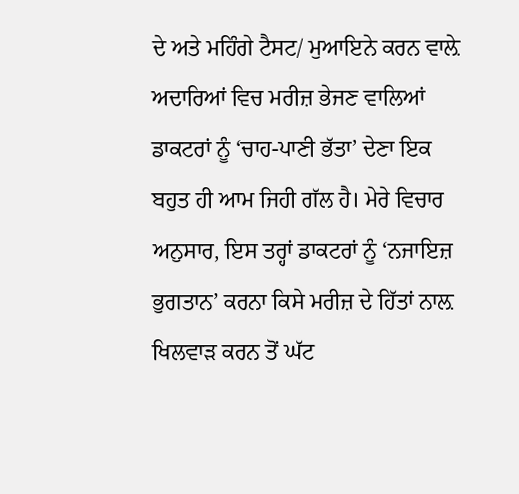ਦੇ ਅਤੇ ਮਹਿੰਗੇ ਟੈਸਟ/ ਮੁਆਇਨੇ ਕਰਨ ਵਾਲ਼ੇ ਅਦਾਰਿਆਂ ਵਿਚ ਮਰੀਜ਼ ਭੇਜਣ ਵਾਲਿਆਂ ਡਾਕਟਰਾਂ ਨੂੰ ‘ਚਾਹ-ਪਾਣੀ ਭੱਤਾ’ ਦੇਣਾ ਇਕ ਬਹੁਤ ਹੀ ਆਮ ਜਿਹੀ ਗੱਲ ਹੈ। ਮੇਰੇ ਵਿਚਾਰ ਅਨੁਸਾਰ, ਇਸ ਤਰ੍ਹਾਂ ਡਾਕਟਰਾਂ ਨੂੰ ‘ਨਜਾਇਜ਼ ਭੁਗਤਾਨ’ ਕਰਨਾ ਕਿਸੇ ਮਰੀਜ਼ ਦੇ ਹਿੱਤਾਂ ਨਾਲ਼ ਖਿਲਵਾੜ ਕਰਨ ਤੋਂ ਘੱਟ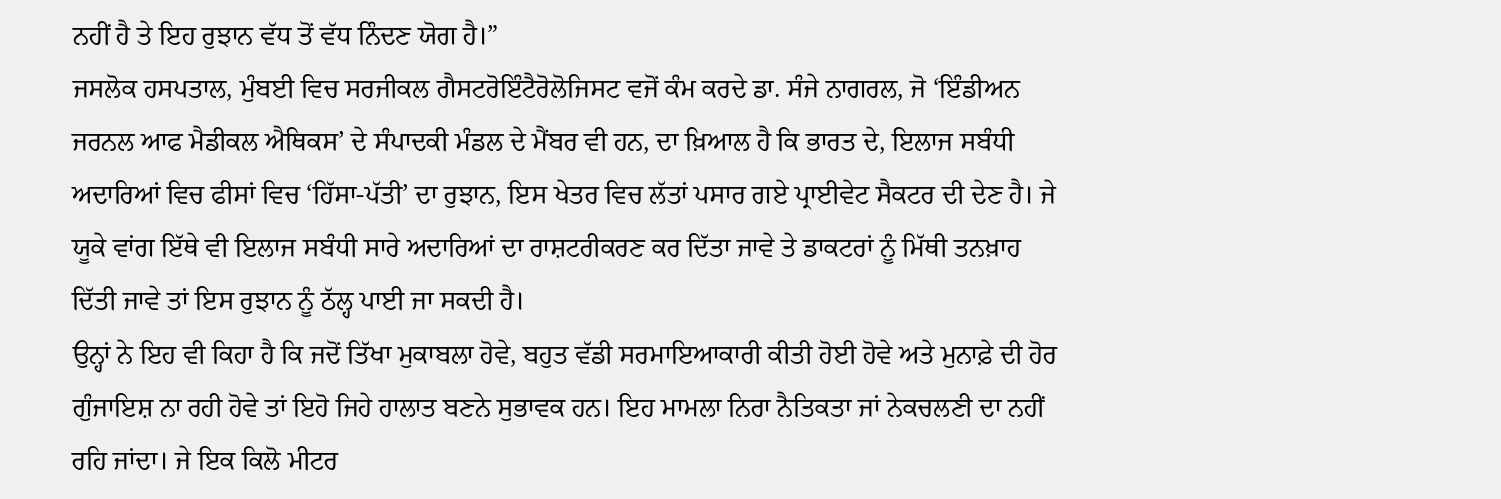ਨਹੀਂ ਹੈ ਤੇ ਇਹ ਰੁਝਾਨ ਵੱਧ ਤੋਂ ਵੱਧ ਨਿੰਦਣ ਯੋਗ ਹੈ।”
ਜਸਲੋਕ ਹਸਪਤਾਲ, ਮੁੰਬਈ ਵਿਚ ਸਰਜੀਕਲ ਗੈਸਟਰੋਇੰਟੈਰੋਲੋਜਿਸਟ ਵਜੋਂ ਕੰਮ ਕਰਦੇ ਡਾ. ਸੰਜੇ ਨਾਗਰਲ, ਜੋ ‘ਇੰਡੀਅਨ ਜਰਨਲ ਆਫ ਮੈਡੀਕਲ ਐਥਿਕਸ’ ਦੇ ਸੰਪਾਦਕੀ ਮੰਡਲ ਦੇ ਮੈਂਬਰ ਵੀ ਹਨ, ਦਾ ਖ਼ਿਆਲ ਹੈ ਕਿ ਭਾਰਤ ਦੇ, ਇਲਾਜ ਸਬੰਧੀ ਅਦਾਰਿਆਂ ਵਿਚ ਫੀਸਾਂ ਵਿਚ ‘ਹਿੱਸਾ-ਪੱਤੀ’ ਦਾ ਰੁਝਾਨ, ਇਸ ਖੇਤਰ ਵਿਚ ਲੱਤਾਂ ਪਸਾਰ ਗਏ ਪ੍ਰਾਈਵੇਟ ਸੈਕਟਰ ਦੀ ਦੇਣ ਹੈ। ਜੇ ਯੂਕੇ ਵਾਂਗ ਇੱਥੇ ਵੀ ਇਲਾਜ ਸਬੰਧੀ ਸਾਰੇ ਅਦਾਰਿਆਂ ਦਾ ਰਾਸ਼ਟਰੀਕਰਣ ਕਰ ਦਿੱਤਾ ਜਾਵੇ ਤੇ ਡਾਕਟਰਾਂ ਨੂੰ ਮਿੱਥੀ ਤਨਖ਼ਾਹ ਦਿੱਤੀ ਜਾਵੇ ਤਾਂ ਇਸ ਰੁਝਾਨ ਨੂੰ ਠੱਲ੍ਹ ਪਾਈ ਜਾ ਸਕਦੀ ਹੈ।
ਉਨ੍ਹਾਂ ਨੇ ਇਹ ਵੀ ਕਿਹਾ ਹੈ ਕਿ ਜਦੋਂ ਤਿੱਖਾ ਮੁਕਾਬਲਾ ਹੋਵੇ, ਬਹੁਤ ਵੱਡੀ ਸਰਮਾਇਆਕਾਰੀ ਕੀਤੀ ਹੋਈ ਹੋਵੇ ਅਤੇ ਮੁਨਾਫ਼ੇ ਦੀ ਹੋਰ ਗੁੰਜਾਇਸ਼ ਨਾ ਰਹੀ ਹੋਵੇ ਤਾਂ ਇਹੋ ਜਿਹੇ ਹਾਲਾਤ ਬਣਨੇ ਸੁਭਾਵਕ ਹਨ। ਇਹ ਮਾਮਲਾ ਨਿਰਾ ਨੈਤਿਕਤਾ ਜਾਂ ਨੇਕਚਲਣੀ ਦਾ ਨਹੀਂ ਰਹਿ ਜਾਂਦਾ। ਜੇ ਇਕ ਕਿਲੋ ਮੀਟਰ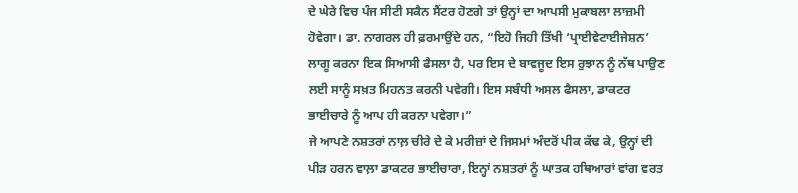ਦੇ ਘੇਰੇ ਵਿਚ ਪੰਜ ਸੀਟੀ ਸਕੈਨ ਸੈਂਟਰ ਹੋਣਗੇ ਤਾਂ ਉਨ੍ਹਾਂ ਦਾ ਆਪਸੀ ਮੁਕਾਬਲਾ ਲਾਜ਼ਮੀ ਹੋਵੇਗਾ। ਡਾ. ਨਾਗਰਲ ਹੀ ਫ਼ਰਮਾਉਂਦੇ ਹਨ, “ਇਹੋ ਜਿਹੀ ਤਿੱਖੀ ‘ਪ੍ਰਾਈਵੇਟਾਈਜੇਸ਼ਨ’ ਲਾਗੂ ਕਰਨਾ ਇਕ ਸਿਆਸੀ ਫੈਸਲਾ ਹੈ, ਪਰ ਇਸ ਦੇ ਬਾਵਜੂਦ ਇਸ ਰੁਝਾਨ ਨੂੰ ਨੱਥ ਪਾਉਣ ਲਈ ਸਾਨੂੰ ਸਖ਼ਤ ਮਿਹਨਤ ਕਰਨੀ ਪਵੇਗੀ। ਇਸ ਸਬੰਧੀ ਅਸਲ ਫੈਸਲਾ, ਡਾਕਟਰ ਭਾਈਚਾਰੇ ਨੂੰ ਆਪ ਹੀ ਕਰਨਾ ਪਵੇਗਾ।”
ਜੇ ਆਪਣੇ ਨਸ਼ਤਰਾਂ ਨਾਲ਼ ਚੀਰੇ ਦੇ ਕੇ ਮਰੀਜ਼ਾਂ ਦੇ ਜਿਸਮਾਂ ਅੰਦਰੋਂ ਪੀਕ ਕੱਢ ਕੇ, ਉਨ੍ਹਾਂ ਦੀ ਪੀੜ ਹਰਨ ਵਾਲ਼ਾ ਡਾਕਟਰ ਭਾਈਚਾਰਾ, ਇਨ੍ਹਾਂ ਨਸ਼ਤਰਾਂ ਨੂੰ ਘਾਤਕ ਹਥਿਆਰਾਂ ਵਾਂਗ ਵਰਤ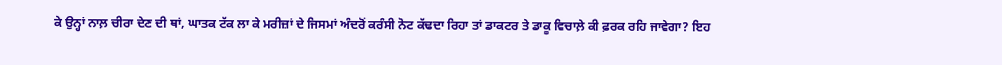ਕੇ ਉਨ੍ਹਾਂ ਨਾਲ਼ ਚੀਰਾ ਦੇਣ ਦੀ ਥਾਂ, ਘਾਤਕ ਟੱਕ ਲਾ ਕੇ ਮਰੀਜ਼ਾਂ ਦੇ ਜਿਸਮਾਂ ਅੰਦਰੋਂ ਕਰੰਸੀ ਨੋਟ ਕੱਢਦਾ ਰਿਹਾ ਤਾਂ ਡਾਕਟਰ ਤੇ ਡਾਕੂ ਵਿਚਾਲ਼ੇ ਕੀ ਫ਼ਰਕ ਰਹਿ ਜਾਵੇਗਾ? ਇਹ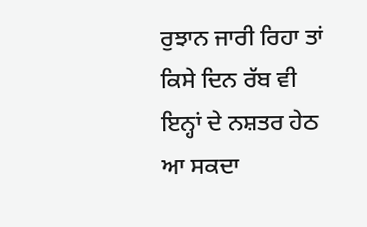ਰੁਝਾਨ ਜਾਰੀ ਰਿਹਾ ਤਾਂ ਕਿਸੇ ਦਿਨ ਰੱਬ ਵੀ ਇਨ੍ਹਾਂ ਦੇ ਨਸ਼ਤਰ ਹੇਠ ਆ ਸਕਦਾ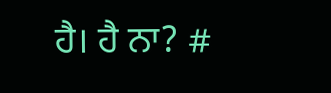ਹੈ। ਹੈ ਨਾ? #